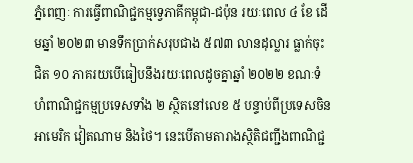ភ្នំពេញៈ ការធ្វើពាណិជ្ជកម្មទ្វេភាគីកម្ពុជា-ជប៉ុន រយៈពេល ៤ ខែ ដើមឆ្នាំ ២០២៣ មានទឹកប្រាក់សរុបជាង ៥៧៣ លានដុល្លារ ធ្លាក់ចុះជិត ១០ ភាគរយបើធៀបនឹងរយៈពេលដូចគ្នាឆ្នាំ ២០២២ ខណៈទំហំពាណិជ្ជកម្មប្រទេសទាំង ២ ស្ថិតនៅលេខ ៥ បន្ទាប់ពីប្រទេសចិន អាមេរិក វៀតណាម និងថៃ។ នេះបើតាមតារាងស្ថិតិជញ្ជីងពាណិជ្ជ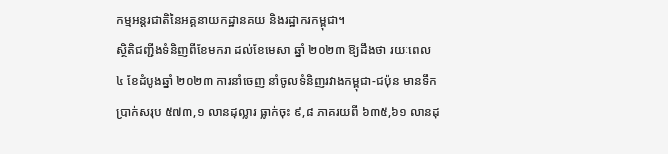កម្មអន្តរជាតិនៃអគ្គនាយកដ្ឋានគយ និងរដ្ឋាករកម្ពុជា។
ស្ថិតិជញ្ជីងទំនិញពីខែមករា ដល់ខែមេសា ឆ្នាំ ២០២៣ ឱ្យដឹងថា រយៈពេល ៤ ខែដំបូងឆ្នាំ ២០២៣ ការនាំចេញ នាំចូលទំនិញរវាងកម្ពុជា-ជប៉ុន មានទឹកប្រាក់សរុប ៥៧៣,១ លានដុល្លារ ធ្លាក់ចុះ ៩,៨ ភាគរយពី ៦៣៥,៦១ លានដុ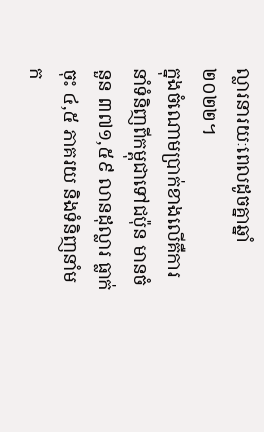ល្លារនារយៈពេលដូចគ្នាឆ្នាំ ២០២២។
ក្នុងចំណោមប្រាក់ខាងលើគឺការនាំទំនិញពីកម្ពុជាទៅជប៉ុន មានចំនួន ៣៧១,៥៩ លានដុល្លារ ធ្លាក់ចុះ ៤,៥ ភាគរយ និងទំនិញនាំមក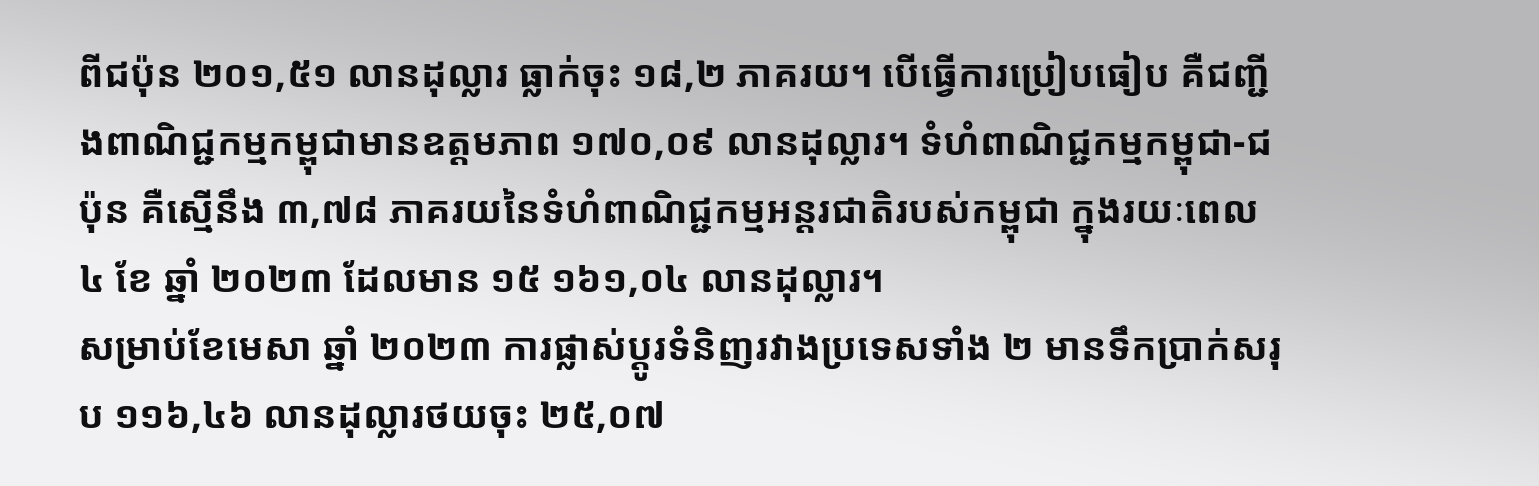ពីជប៉ុន ២០១,៥១ លានដុល្លារ ធ្លាក់ចុះ ១៨,២ ភាគរយ។ បើធ្វើការប្រៀបធៀប គឺជញ្ជីងពាណិជ្ជកម្មកម្ពុជាមានឧត្តមភាព ១៧០,០៩ លានដុល្លារ។ ទំហំពាណិជ្ជកម្មកម្ពុជា-ជប៉ុន គឺស្មើនឹង ៣,៧៨ ភាគរយនៃទំហំពាណិជ្ជកម្មអន្តរជាតិរបស់កម្ពុជា ក្នុងរយៈពេល ៤ ខែ ឆ្នាំ ២០២៣ ដែលមាន ១៥ ១៦១,០៤ លានដុល្លារ។
សម្រាប់ខែមេសា ឆ្នាំ ២០២៣ ការផ្លាស់ប្តូរទំនិញរវាងប្រទេសទាំង ២ មានទឹកប្រាក់សរុប ១១៦,៤៦ លានដុល្លារថយចុះ ២៥,០៧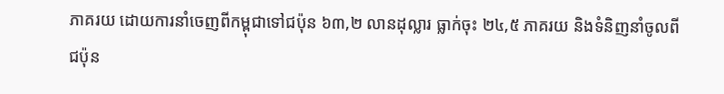ភាគរយ ដោយការនាំចេញពីកម្ពុជាទៅជប៉ុន ៦៣,២ លានដុល្លារ ធ្លាក់ចុះ ២៤,៥ ភាគរយ និងទំនិញនាំចូលពីជប៉ុន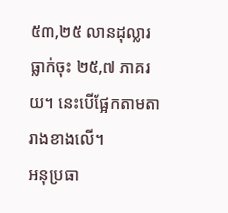៥៣,២៥ លានដុល្លារ ធ្លាក់ចុះ ២៥,៧ ភាគរយ។ នេះបើផ្អែកតាមតារាងខាងលើ។
អនុប្រធា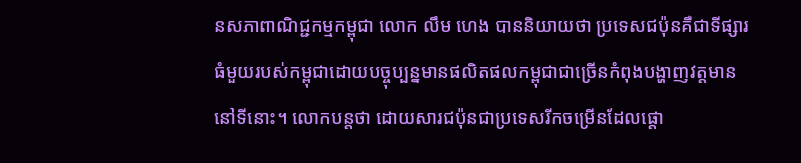នសភាពាណិជ្ជកម្មកម្ពុជា លោក លឹម ហេង បាននិយាយថា ប្រទេសជប៉ុនគឺជាទីផ្សារធំមួយរបស់កម្ពុជាដោយបច្ចុប្បន្នមានផលិតផលកម្ពុជាជាច្រើនកំពុងបង្ហាញវត្តមាននៅទីនោះ។ លោកបន្តថា ដោយសារជប៉ុនជាប្រទេសរីកចម្រើនដែលផ្តោ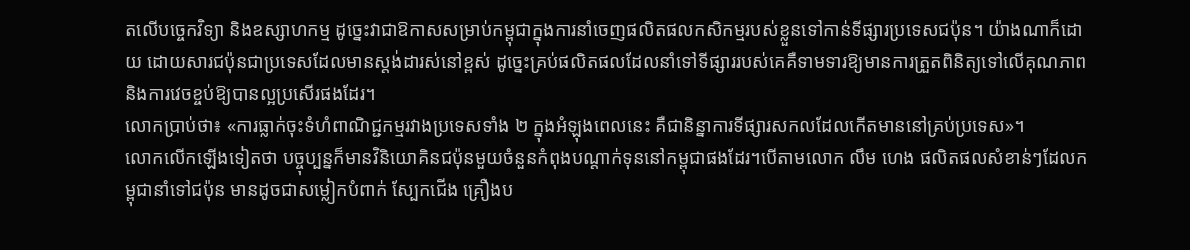តលើបច្ចេកវិទ្យា និងឧស្សាហកម្ម ដូច្នេះវាជាឱកាសសម្រាប់កម្ពុជាក្នុងការនាំចេញផលិតផលកសិកម្មរបស់ខ្លួនទៅកាន់ទីផ្សារប្រទេសជប៉ុន។ យ៉ាងណាក៏ដោយ ដោយសារជប៉ុនជាប្រទេសដែលមានស្តង់ដារស់នៅខ្ពស់ ដូច្នេះគ្រប់ផលិតផលដែលនាំទៅទីផ្សាររបស់គេគឺទាមទារឱ្យមានការត្រួតពិនិត្យទៅលើគុណភាព និងការវេចខ្ចប់ឱ្យបានល្អប្រសើរផងដែរ។
លោកប្រាប់ថា៖ «ការធ្លាក់ចុះទំហំពាណិជ្ជកម្មរវាងប្រទេសទាំង ២ ក្នុងអំឡុងពេលនេះ គឺជានិន្នាការទីផ្សារសកលដែលកើតមាននៅគ្រប់ប្រទេស»។
លោកលើកឡើងទៀតថា បច្ចុប្បន្នក៏មានវិនិយោគិនជប៉ុនមួយចំនួនកំពុងបណ្តាក់ទុននៅកម្ពុជាផងដែរ។បើតាមលោក លឹម ហេង ផលិតផលសំខាន់ៗដែលកម្ពុជានាំទៅជប៉ុន មានដូចជាសម្លៀកបំពាក់ ស្បែកជើង គ្រឿងប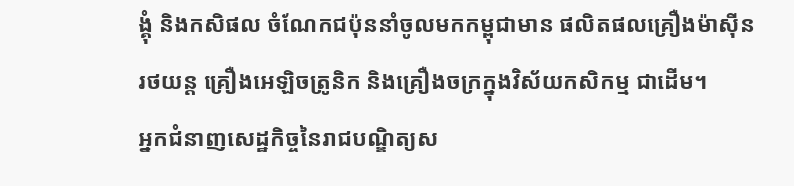ង្គុំ និងកសិផល ចំណែកជប៉ុននាំចូលមកកម្ពុជាមាន ផលិតផលគ្រឿងម៉ាស៊ីន រថយន្ត គ្រឿងអេឡិចត្រូនិក និងគ្រឿងចក្រក្នុងវិស័យកសិកម្ម ជាដើម។
អ្នកជំនាញសេដ្ឋកិច្ចនៃរាជបណ្ឌិត្យស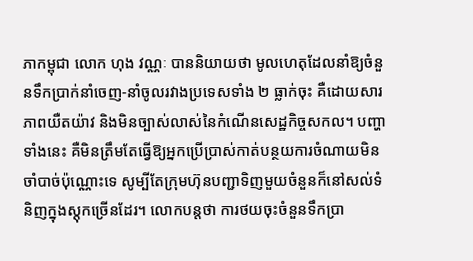ភាកម្ពុជា លោក ហុង វណ្ណៈ បាននិយាយថា មូលហេតុដែលនាំឱ្យចំនួនទឹកប្រាក់នាំចេញ-នាំចូលរវាងប្រទេសទាំង ២ ធ្លាក់ចុះ គឺដោយសារភាពយឺតយ៉ាវ និងមិនច្បាស់លាស់នៃកំណើនសេដ្ឋកិច្ចសកល។ បញ្ហាទាំងនេះ គឺមិនត្រឹមតែធ្វើឱ្យអ្នកប្រើប្រាស់កាត់បន្ថយការចំណាយមិនចាំបាច់ប៉ុណ្ណោះទេ សូម្បីតែក្រុមហ៊ុនបញ្ជាទិញមួយចំនួនក៏នៅសល់ទំនិញក្នុងស្តុកច្រើនដែរ។ លោកបន្តថា ការថយចុះចំនួនទឹកប្រា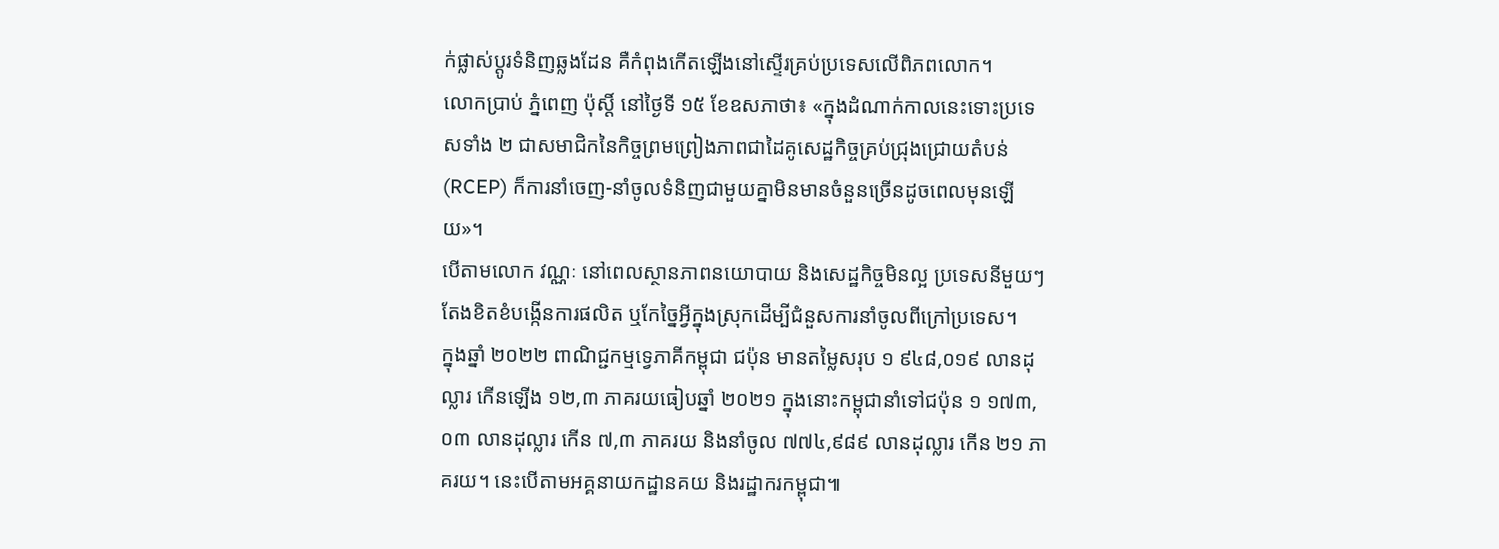ក់ផ្លាស់ប្តូរទំនិញឆ្លងដែន គឺកំពុងកើតឡើងនៅស្ទើរគ្រប់ប្រទេសលើពិភពលោក។
លោកប្រាប់ ភ្នំពេញ ប៉ុស្តិ៍ នៅថ្ងៃទី ១៥ ខែឧសភាថា៖ «ក្នុងដំណាក់កាលនេះទោះប្រទេសទាំង ២ ជាសមាជិកនៃកិច្ចព្រមព្រៀងភាពជាដៃគូសេដ្ឋកិច្ចគ្រប់ជ្រុងជ្រោយតំបន់ (RCEP) ក៏ការនាំចេញ-នាំចូលទំនិញជាមួយគ្នាមិនមានចំនួនច្រើនដូចពេលមុនឡើយ»។
បើតាមលោក វណ្ណៈ នៅពេលស្ថានភាពនយោបាយ និងសេដ្ឋកិច្ចមិនល្អ ប្រទេសនីមួយៗតែងខិតខំបង្កើនការផលិត ឬកែច្នៃអ្វីក្នុងស្រុកដើម្បីជំនួសការនាំចូលពីក្រៅប្រទេស។
ក្នុងឆ្នាំ ២០២២ ពាណិជ្ជកម្មទ្វេភាគីកម្ពុជា ជប៉ុន មានតម្លៃសរុប ១ ៩៤៨,០១៩ លានដុល្លារ កើនឡើង ១២,៣ ភាគរយធៀបឆ្នាំ ២០២១ ក្នុងនោះកម្ពុជានាំទៅជប៉ុន ១ ១៧៣,០៣ លានដុល្លារ កើន ៧,៣ ភាគរយ និងនាំចូល ៧៧៤,៩៨៩ លានដុល្លារ កើន ២១ ភាគរយ។ នេះបើតាមអគ្គនាយកដ្ឋានគយ និងរដ្ឋាករកម្ពុជា៕